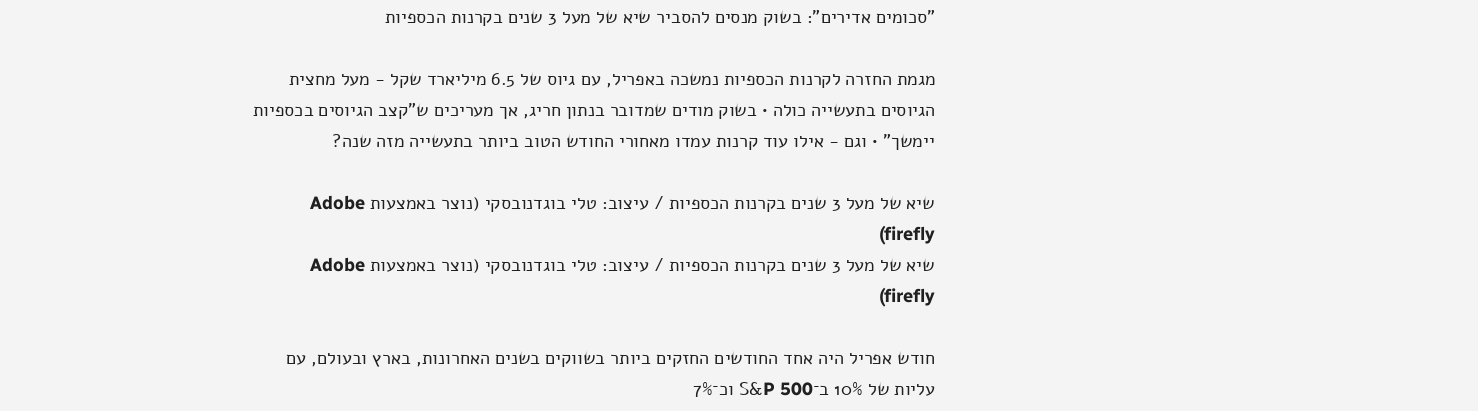"סכומים אדירים": בשוק מנסים להסביר שיא של מעל 3 שנים בקרנות הכספיות

מגמת החזרה לקרנות הכספיות נמשכה באפריל, עם גיוס של 6.5 מיליארד שקל - מעל מחצית הגיוסים בתעשייה כולה • בשוק מודים שמדובר בנתון חריג, אך מעריכים ש"קצב הגיוסים בכספיות יימשך" • וגם - אילו עוד קרנות עמדו מאחורי החודש הטוב ביותר בתעשייה מזה שנה?

שיא של מעל 3 שנים בקרנות הכספיות / עיצוב: טלי בוגדנובסקי (נוצר באמצעות Adobe firefly)
שיא של מעל 3 שנים בקרנות הכספיות / עיצוב: טלי בוגדנובסקי (נוצר באמצעות Adobe firefly)

חודש אפריל היה אחד החודשים החזקים ביותר בשווקים בשנים האחרונות, בארץ ובעולם, עם עליות של 10% ב־S&P 500 וכ־7%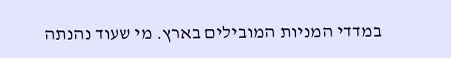במדדי המניות המובילים בארץ. מי שעוד נהנתה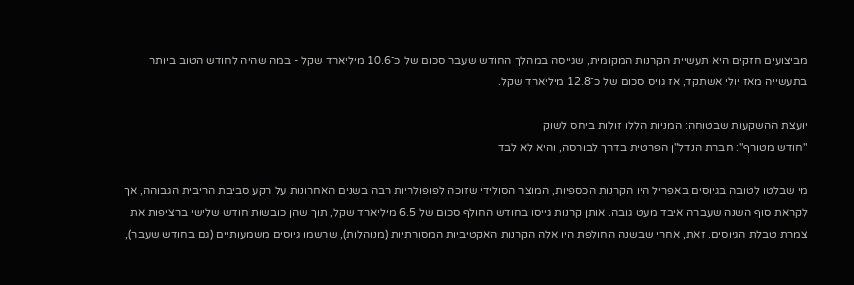מביצועים חזקים היא תעשיית הקרנות המקומית, שגייסה במהלך החודש שעבר סכום של כ־10.6 מיליארד שקל - במה שהיה לחודש הטוב ביותר בתעשייה מאז יולי אשתקד, אז גויס סכום של כ־12.8 מיליארד שקל.

יועצת ההשקעות שבטוחה: המניות הללו זולות ביחס לשוק
"חודש מטורף": חברת הנדל"ן הפרטית בדרך לבורסה, והיא לא לבד

מי שבלטו לטובה בגיוסים באפריל היו הקרנות הכספיות, המוצר הסולידי שזוכה לפופולריות רבה בשנים האחרונות על רקע סביבת הריבית הגבוהה, אך לקראת סוף השנה שעברה איבד מעט גובה. אותן קרנות גייסו בחודש החולף סכום של 6.5 מיליארד שקל, תוך שהן כובשות חודש שלישי ברציפות את צמרת טבלת הגיוסים. זאת, אחרי שבשנה החולפת היו אלה הקרנות האקטיביות המסורתיות (מנוהלות), שרשמו גיוסים משמעותיים (גם בחודש שעבר),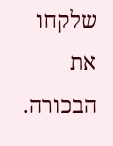שלקחו את הבכורה.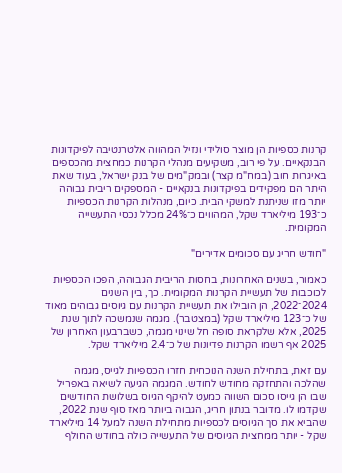קרנות כספיות הן מוצר סולידי ונזיל המהווה אלטרנטיבה לפיקדונות הבנקאיים. על פי רוב, משקיעים מנהלי הקרנות כמחצית מהכספים באיגרות חוב (במח"מ קצר) ובמק"מים של בנק ישראל, בעוד שאת היתר הם מפקידים בפיקדונות בנקאיים - המספקים ריבית גבוהה יותר מזו שניתנת למשקי הבית. כיום, מנהלות הקרנות הכספיות כ־193 מיליארד שקל, המהווים כ־24% מכלל נכסי התעשייה המקומית.

"חודש חריג עם סכומים אדירים"

כאמור, בשנים האחרונות, בחסות הריבית הגבוהה, הפכו הכספיות לכוכבות של תעשיית הקרנות המקומית. כך, בין השנים 2024־2022, הן הובילו את תעשיית הקרנות עם גיוסים גבוהים מאוד של כ־123 מיליארד שקל (במצטבר). מגמה שנמשכה לתוך שנת 2025, אלא שלקראת סופה חל שינוי מגמה, כשברבעון האחרון של 2025 אף רשמו הקרנות פדיונות של כ־2.4 מיליארד שקל.

עם זאת, בתחילת השנה הנוכחית חזרו הכספיות לגייס, מגמה שהלכה והתחזקה מחודש לחודש. המגמה הגיעה לשיאה באפריל שבו הן גייסו סכום השווה כמעט להיקף הגיוס בשלושת החודשים שקדמו לו. מדובר בנתון חריג, הגבוה ביותר מאז סוף שנת 2022, שהביא את סך הגיוסים לכספיות מתחילת השנה למעל 14 מיליארד שקל - יותר ממחצית הגיוסים של התעשייה כולה בחודש החולף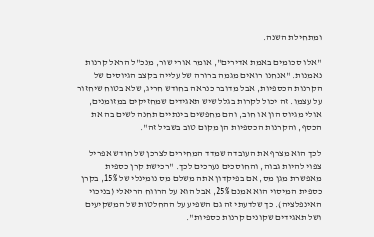ומתחילת השנה.

"אלו סכומים באמת אדירים", אומר אורי שור, מנכ"ל הראל קרנות נאמנות. "אנחנו רואים מגמה ברורה של עלייה בקצב הגיוסים של הקרנות הכספיות, אבל מדובר כנראה בחודש חריג, שלא בטוח שיחזור על עצמו. זה יכול לקרות בגלל שיש תאגידים שמחזיקים במזומנים, אולי מגיוס הון או חוב, והם מחפשים בינתיים תחנה לשים בה את הכסף, והקרנות הכספיות הן מקום טוב בשביל זה".

לכך הוא מצרף את העובדה שמדד המחירים לצרכן של חודש אפריל צפוי להיות גבוה, והחוסכים נערכים לכך. "רכישת קרן כספית מאפשרת מגן מס, אם בפיקדון אתה משלם מס נומינלי של 15%, בקרן כספית המיסוי הוא אמנם 25%, אבל הוא על הרווח הריאלי (בניכוי האינפלציה). כך שלדעתי זה גם השפיע על ההחלטות של המשקיעים ושל תאגידים שקונים קרנות כספיות".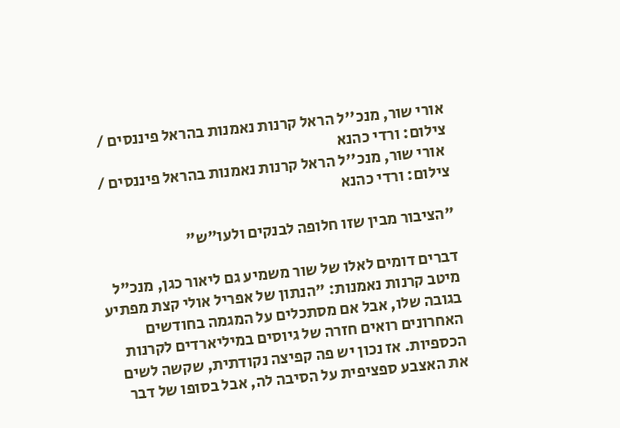אורי שור, מנכ''ל הראל קרנות נאמנות בהראל פיננסים / צילום: ורדי כהנא
 אורי שור, מנכ''ל הראל קרנות נאמנות בהראל פיננסים / צילום: ורדי כהנא

"הציבור מבין שזו חלופה לבנקים ולעו"ש"

דברים דומים לאלו של שור משמיע גם ליאור כגן, מנכ"ל מיטב קרנות נאמנות: "הנתון של אפריל אולי קצת מפתיע בגובה שלו, אבל אם מסתכלים על המגמה בחודשים האחרונים רואים חזרה של גיוסים במיליארדים לקרנות הכספיות. אז נכון יש פה קפיצה נקודתית, שקשה לשים את האצבע ספציפית על הסיבה לה, אבל בסופו של דבר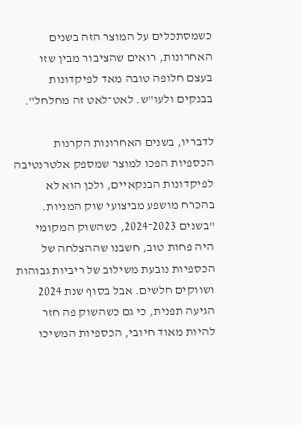כשמסתכלים על המוצר הזה בשנים האחרונות, רואים שהציבור מבין שזו בעצם חלופה טובה מאד לפיקדונות בבנקים ולעו"ש. לאט־לאט זה מחלחל".

לדבריו, בשנים האחרונות הקרנות הכספיות הפכו למוצר שמספק אלטרנטיבה לפיקדונות הבנקאיים, ולכן הוא לא בהכרח מושפע מביצועי שוק המניות. "בשנים 2023־2024, כשהשוק המקומי היה פחות טוב, חשבנו שההצלחה של הכספיות נובעת משילוב של ריביות גבוהות ושווקים חלשים. אבל בסוף שנת 2024 הגיעה תפנית, כי גם כשהשוק פה חזר להיות מאוד חיובי, הכספיות המשיכו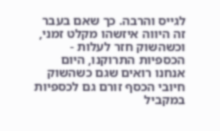לגייס והרבה. כך שאם בעבר זה היווה איזשהו מקלט זמני, וכשהשוק חזר לעלות - הכספיות התרוקנו, היום אנחנו רואים שגם כשהשוק חיובי הכסף זורם גם לכספיות במקביל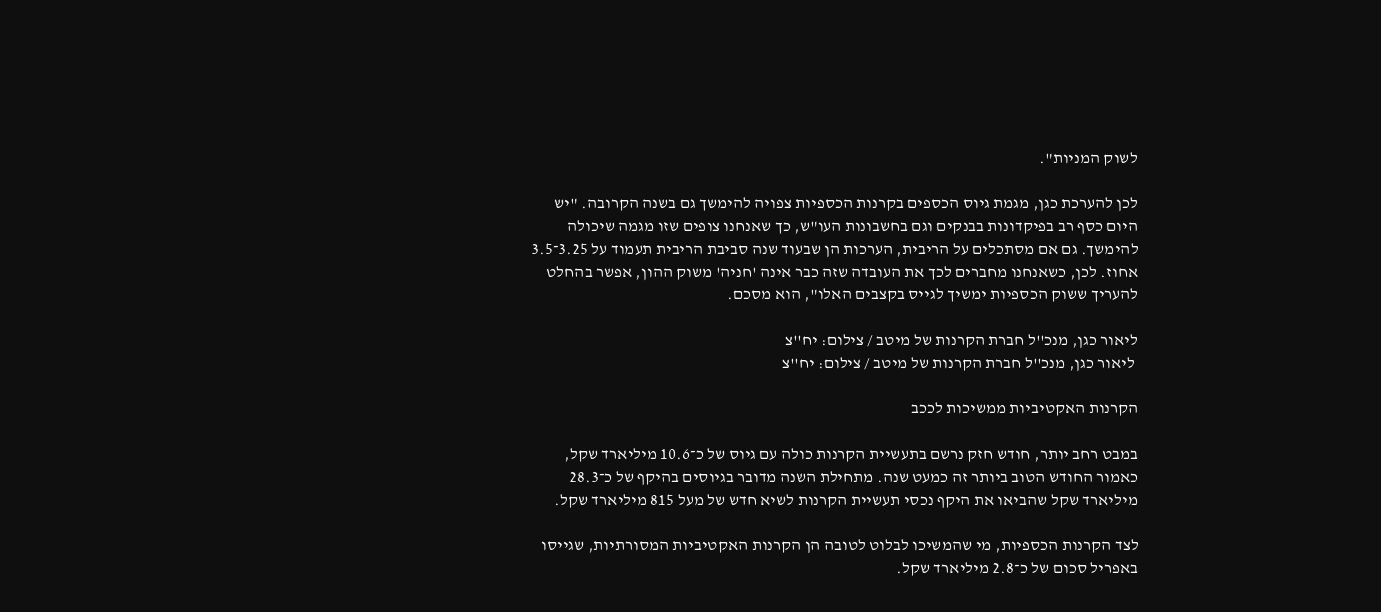לשוק המניות".

לכן להערכת כגן, מגמת גיוס הכספים בקרנות הכספיות צפויה להימשך גם בשנה הקרובה. "יש היום כסף רב בפיקדונות בבנקים וגם בחשבונות העו"ש, כך שאנחנו צופים שזו מגמה שיכולה להימשך. גם אם מסתכלים על הריבית, הערכות הן שבעוד שנה סביבת הריבית תעמוד על 3.25־3.5 אחוז. לכן, כשאנחנו מחברים לכך את העובדה שזה כבר אינה 'חניה' משוק ההון, אפשר בהחלט להעריך ששוק הכספיות ימשיך לגייס בקצבים האלו", הוא מסכם.

ליאור כגן, מנכ''ל חברת הקרנות של מיטב / צילום: יח''צ
 ליאור כגן, מנכ''ל חברת הקרנות של מיטב / צילום: יח''צ

הקרנות האקטיביות ממשיכות לככב

במבט רחב יותר, חודש חזק נרשם בתעשיית הקרנות כולה עם גיוס של כ־10.6 מיליארד שקל, כאמור החודש הטוב ביותר זה כמעט שנה. מתחילת השנה מדובר בגיוסים בהיקף של כ־28.3 מיליארד שקל שהביאו את היקף נכסי תעשיית הקרנות לשיא חדש של מעל 815 מיליארד שקל.

לצד הקרנות הכספיות, מי שהמשיכו לבלוט לטובה הן הקרנות האקטיביות המסורתיות, שגייסו באפריל סכום של כ־2.8 מיליארד שקל.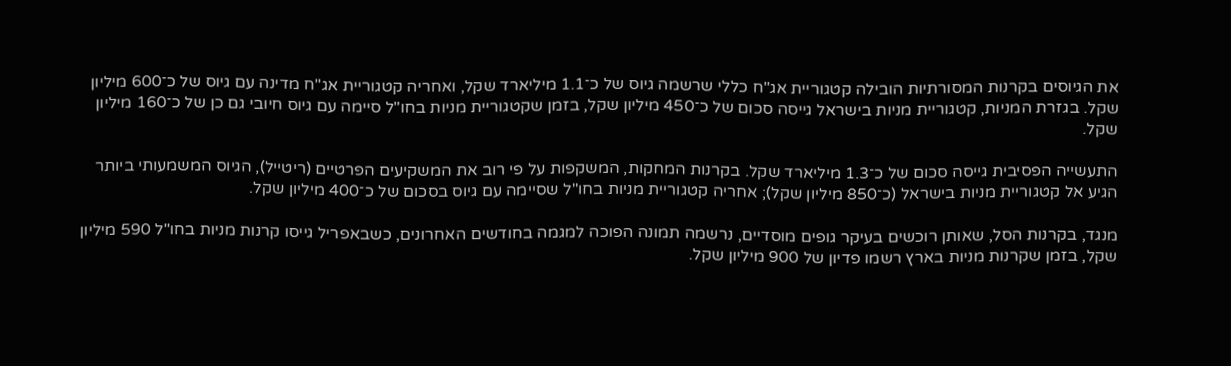את הגיוסים בקרנות המסורתיות הובילה קטגוריית אג"ח כללי שרשמה גיוס של כ־1.1 מיליארד שקל, ואחריה קטגוריית אג"ח מדינה עם גיוס של כ־600 מיליון שקל. בגזרת המניות, קטגוריית מניות בישראל גייסה סכום של כ־450 מיליון שקל, בזמן שקטגוריית מניות בחו"ל סיימה עם גיוס חיובי גם כן של כ־160 מיליון שקל.

התעשייה הפסיבית גייסה סכום של כ־1.3 מיליארד שקל. בקרנות המחקות, המשקפות על פי רוב את המשקיעים הפרטיים (ריטייל), הגיוס המשמעותי ביותר הגיע אל קטגוריית מניות בישראל (כ־850 מיליון שקל); אחריה קטגוריית מניות בחו"ל שסיימה עם גיוס בסכום של כ־400 מיליון שקל.

מנגד, בקרנות הסל, שאותן רוכשים בעיקר גופים מוסדיים, נרשמה תמונה הפוכה למגמה בחודשים האחרונים, כשבאפריל גייסו קרנות מניות בחו"ל 590 מיליון שקל, בזמן שקרנות מניות בארץ רשמו פדיון של 900 מיליון שקל.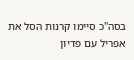בסה"כ סיימו קרנות הסל את אפריל עם פדיון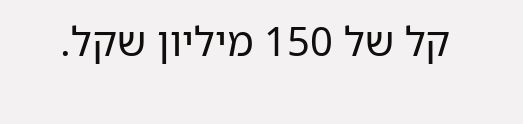קל של 150 מיליון שקל.